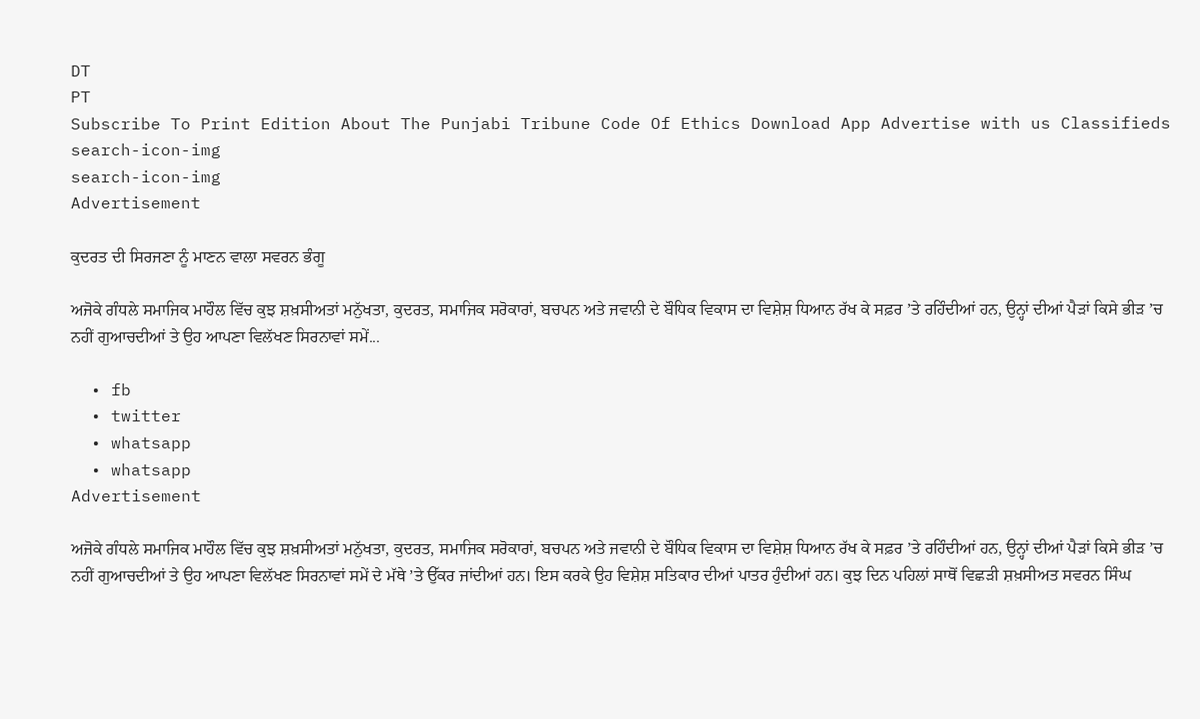DT
PT
Subscribe To Print Edition About The Punjabi Tribune Code Of Ethics Download App Advertise with us Classifieds
search-icon-img
search-icon-img
Advertisement

ਕੁਦਰਤ ਦੀ ਸਿਰਜਣਾ ਨੂੰ ਮਾਣਨ ਵਾਲਾ ਸਵਰਨ ਭੰਗੂ

ਅਜੋਕੇ ਗੰਧਲੇ ਸਮਾਜਿਕ ਮਾਹੌਲ ਵਿੱਚ ਕੁਝ ਸ਼ਖ਼ਸੀਅਤਾਂ ਮਨੁੱਖਤਾ, ਕੁਦਰਤ, ਸਮਾਜਿਕ ਸਰੋਕਾਰਾਂ, ਬਚਪਨ ਅਤੇ ਜਵਾਨੀ ਦੇ ਬੌਧਿਕ ਵਿਕਾਸ ਦਾ ਵਿਸ਼ੇਸ਼ ਧਿਆਨ ਰੱਖ ਕੇ ਸਫ਼ਰ ’ਤੇ ਰਹਿੰਦੀਆਂ ਹਨ, ਉਨ੍ਹਾਂ ਦੀਆਂ ਪੈੜਾਂ ਕਿਸੇ ਭੀੜ ’ਚ ਨਹੀਂ ਗੁਆਚਦੀਆਂ ਤੇ ਉਹ ਆਪਣਾ ਵਿਲੱਖਣ ਸਿਰਨਾਵਾਂ ਸਮੇਂ...

  • fb
  • twitter
  • whatsapp
  • whatsapp
Advertisement

ਅਜੋਕੇ ਗੰਧਲੇ ਸਮਾਜਿਕ ਮਾਹੌਲ ਵਿੱਚ ਕੁਝ ਸ਼ਖ਼ਸੀਅਤਾਂ ਮਨੁੱਖਤਾ, ਕੁਦਰਤ, ਸਮਾਜਿਕ ਸਰੋਕਾਰਾਂ, ਬਚਪਨ ਅਤੇ ਜਵਾਨੀ ਦੇ ਬੌਧਿਕ ਵਿਕਾਸ ਦਾ ਵਿਸ਼ੇਸ਼ ਧਿਆਨ ਰੱਖ ਕੇ ਸਫ਼ਰ ’ਤੇ ਰਹਿੰਦੀਆਂ ਹਨ, ਉਨ੍ਹਾਂ ਦੀਆਂ ਪੈੜਾਂ ਕਿਸੇ ਭੀੜ ’ਚ ਨਹੀਂ ਗੁਆਚਦੀਆਂ ਤੇ ਉਹ ਆਪਣਾ ਵਿਲੱਖਣ ਸਿਰਨਾਵਾਂ ਸਮੇਂ ਦੇ ਮੱਥੇ ’ਤੇ ਉੱਕਰ ਜਾਂਦੀਆਂ ਹਨ। ਇਸ ਕਰਕੇ ਉਹ ਵਿਸ਼ੇਸ਼ ਸਤਿਕਾਰ ਦੀਆਂ ਪਾਤਰ ਹੁੰਦੀਆਂ ਹਨ। ਕੁਝ ਦਿਨ ਪਹਿਲਾਂ ਸਾਥੋਂ ਵਿਛੜੀ ਸ਼ਖ਼ਸੀਅਤ ਸਵਰਨ ਸਿੰਘ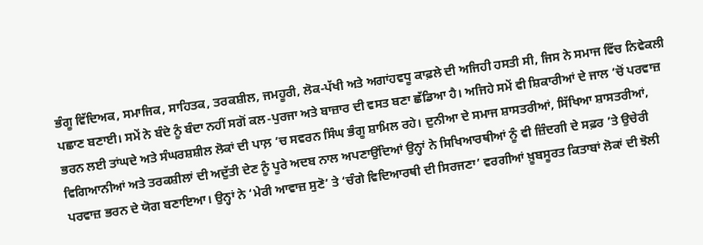ਭੰਗੂ ਵਿੱਦਿਅਕ, ਸਮਾਜਿਕ, ਸਾਹਿਤਕ, ਤਰਕਸ਼ੀਲ, ਜਮਹੂਰੀ, ਲੋਕ-ਪੱਖੀ ਅਤੇ ਅਗਾਂਹਵਧੂ ਕਾਫ਼ਲੇ ਦੀ ਅਜਿਹੀ ਹਸਤੀ ਸੀ, ਜਿਸ ਨੇ ਸਮਾਜ ਵਿੱਚ ਨਿਵੇਕਲੀ ਪਛਾਣ ਬਣਾਈ। ਸਮੇਂ ਨੇ ਬੰਦੇ ਨੂੰ ਬੰਦਾ ਨਹੀਂ ਸਗੋਂ ਕਲ-ਪੁਰਜਾ ਅਤੇ ਬਾਜ਼ਾਰ ਦੀ ਵਸਤ ਬਣਾ ਛੱਡਿਆ ਹੈ। ਅਜਿਹੇ ਸਮੇਂ ਵੀ ਸ਼ਿਕਾਰੀਆਂ ਦੇ ਜਾਲ ’ਚੋਂ ਪਰਵਾਜ਼ ਭਰਨ ਲਈ ਤਾਂਘਦੇ ਅਤੇ ਸੰਘਰਸ਼ਸ਼ੀਲ ਲੋਕਾਂ ਦੀ ਪਾਲ਼ ’ਚ ਸਵਰਨ ਸਿੰਘ ਭੰਗੂ ਸ਼ਾਮਿਲ ਰਹੇ। ਦੁਨੀਆ ਦੇ ਸਮਾਜ ਸ਼ਾਸਤਰੀਆਂ, ਸਿੱਖਿਆ ਸ਼ਾਸਤਰੀਆਂ, ਵਿਗਿਆਨੀਆਂ ਅਤੇ ਤਰਕਸ਼ੀਲਾਂ ਦੀ ਅਦੁੱਤੀ ਦੇਣ ਨੂੰ ਪੂਰੇ ਅਦਬ ਨਾਲ ਅਪਣਾਉਂਦਿਆਂ ਉਨ੍ਹਾਂ ਨੇ ਸਿਖਿਆਰਥੀਆਂ ਨੂੰ ਵੀ ਜ਼ਿੰਦਗੀ ਦੇ ਸਫ਼ਰ ’ਤੇ ਉਚੇਰੀ ਪਰਵਾਜ਼ ਭਰਨ ਦੇ ਯੋਗ ਬਣਾਇਆ। ਉਨ੍ਹਾਂ ਨੇ ‘ਮੇਰੀ ਆਵਾਜ਼ ਸੁਣੋ’ ਤੇ ‘ਚੰਗੇ ਵਿਦਿਆਰਥੀ ਦੀ ਸਿਰਜਣਾ’ ਵਰਗੀਆਂ ਖ਼ੂਬਸੂਰਤ ਕਿਤਾਬਾਂ ਲੋਕਾਂ ਦੀ ਝੋਲੀ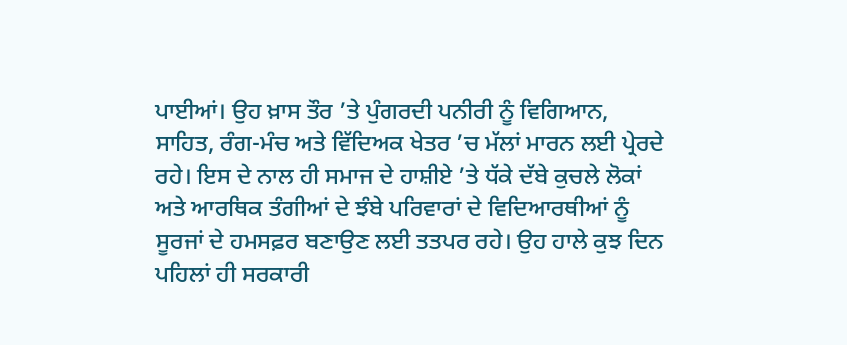ਪਾਈਆਂ। ਉਹ ਖ਼ਾਸ ਤੌਰ ’ਤੇ ਪੁੰਗਰਦੀ ਪਨੀਰੀ ਨੂੰ ਵਿਗਿਆਨ, ਸਾਹਿਤ, ਰੰਗ-ਮੰਚ ਅਤੇ ਵਿੱਦਿਅਕ ਖੇਤਰ ’ਚ ਮੱਲਾਂ ਮਾਰਨ ਲਈ ਪ੍ਰੇਰਦੇ ਰਹੇ। ਇਸ ਦੇ ਨਾਲ ਹੀ ਸਮਾਜ ਦੇ ਹਾਸ਼ੀਏ ’ਤੇ ਧੱਕੇ ਦੱਬੇ ਕੁਚਲੇ ਲੋਕਾਂ ਅਤੇ ਆਰਥਿਕ ਤੰਗੀਆਂ ਦੇ ਝੰਬੇ ਪਰਿਵਾਰਾਂ ਦੇ ਵਿਦਿਆਰਥੀਆਂ ਨੂੰ ਸੂਰਜਾਂ ਦੇ ਹਮਸਫ਼ਰ ਬਣਾਉਣ ਲਈ ਤਤਪਰ ਰਹੇ। ਉਹ ਹਾਲੇ ਕੁਝ ਦਿਨ ਪਹਿਲਾਂ ਹੀ ਸਰਕਾਰੀ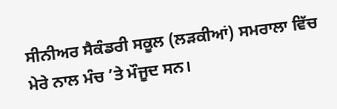ਸੀਨੀਅਰ ਸੈਕੰਡਰੀ ਸਕੂਲ (ਲੜਕੀਆਂ) ਸਮਰਾਲਾ ਵਿੱਚ ਮੇਰੇ ਨਾਲ ਮੰਚ ’ਤੇ ਮੌਜੂਦ ਸਨ।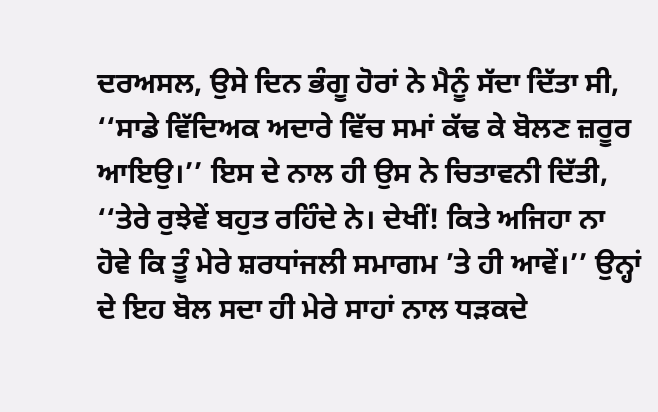ਦਰਅਸਲ, ਉਸੇ ਦਿਨ ਭੰਗੂ ਹੋਰਾਂ ਨੇ ਮੈਨੂੰ ਸੱਦਾ ਦਿੱਤਾ ਸੀ, ‘‘ਸਾਡੇ ਵਿੱਦਿਅਕ ਅਦਾਰੇ ਵਿੱਚ ਸਮਾਂ ਕੱਢ ਕੇ ਬੋਲਣ ਜ਼ਰੂਰ ਆਇਉ।’’ ਇਸ ਦੇ ਨਾਲ ਹੀ ਉਸ ਨੇ ਚਿਤਾਵਨੀ ਦਿੱਤੀ, ‘‘ਤੇਰੇ ਰੁਝੇਵੇਂ ਬਹੁਤ ਰਹਿੰਦੇ ਨੇ। ਦੇਖੀਂ! ਕਿਤੇ ਅਜਿਹਾ ਨਾ ਹੋਵੇ ਕਿ ਤੂੰ ਮੇਰੇ ਸ਼ਰਧਾਂਜਲੀ ਸਮਾਗਮ ’ਤੇ ਹੀ ਆਵੇਂ।’’ ਉਨ੍ਹਾਂ ਦੇ ਇਹ ਬੋਲ ਸਦਾ ਹੀ ਮੇਰੇ ਸਾਹਾਂ ਨਾਲ ਧੜਕਦੇ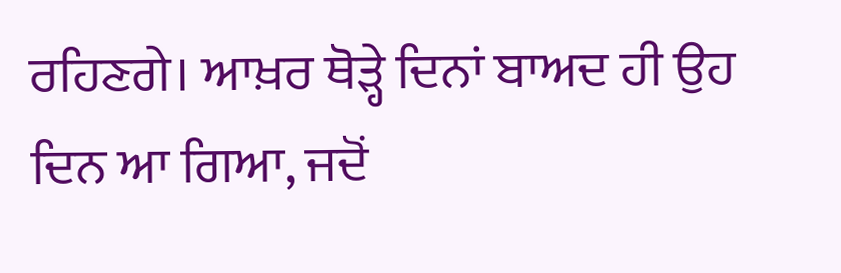ਰਹਿਣਗੇ। ਆਖ਼ਰ ਥੋੜ੍ਹੇ ਦਿਨਾਂ ਬਾਅਦ ਹੀ ਉਹ ਦਿਨ ਆ ਗਿਆ, ਜਦੋਂ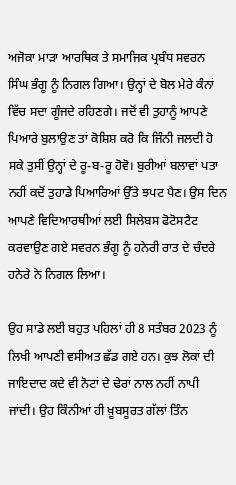ਅਜੋਕਾ ਮਾੜਾ ਆਰਥਿਕ ਤੇ ਸਮਾਜਿਕ ਪ੍ਰਬੰਧ ਸਵਰਨ ਸਿੰਘ ਭੰਗੂ ਨੂੰ ਨਿਗਲ ਗਿਆ। ਉਨ੍ਹਾਂ ਦੇ ਬੋਲ ਮੇਰੇ ਕੰਨਾਂ ਵਿੱਚ ਸਦਾ ਗੂੰਜਦੇ ਰਹਿਣਗੇ। ਜਦੋਂ ਵੀ ਤੁਹਾਨੂੰ ਆਪਣੇ ਪਿਆਰੇ ਬੁਲਾਉਣ ਤਾਂ ਕੋਸ਼ਿਸ਼ ਕਰੋ ਕਿ ਜਿੰਨੀ ਜਲਦੀ ਹੋ ਸਕੇ ਤੁਸੀਂ ਉਨ੍ਹਾਂ ਦੇ ਰੂ-ਬ-ਰੂ ਹੋਵੋ। ਬੁਰੀਆਂ ਬਲਾਵਾਂ ਪਤਾ ਨਹੀਂ ਕਦੋਂ ਤੁਹਾਡੇ ਪਿਆਰਿਆਂ ਉੱਤੇ ਝਪਟ ਪੈਣ। ਉਸ ਦਿਨ ਆਪਣੇ ਵਿਦਿਆਰਥੀਆਂ ਲਈ ਸਿਲੇਬਸ ਫੋਟੋਸਟੈਟ ਕਰਵਾਉਣ ਗਏ ਸਵਰਨ ਭੰਗੂ ਨੂੰ ਹਨੇਰੀ ਰਾਤ ਦੇ ਚੰਦਰੇ ਹਨੇਰੇ ਨੇ ਨਿਗਲ ਲਿਆ।

ਉਹ ਸਾਡੇ ਲਈ ਬਹੁਤ ਪਹਿਲਾਂ ਹੀ 8 ਸਤੰਬਰ 2023 ਨੂੰ ਲਿਖੀ ਆਪਣੀ ਵਸੀਅਤ ਛੱਡ ਗਏ ਹਨ। ਕੁਝ ਲੋਕਾਂ ਦੀ ਜਾਇਦਾਦ ਕਦੇ ਵੀ ਨੋਟਾਂ ਦੇ ਢੇਰਾਂ ਨਾਲ ਨਹੀਂ ਨਾਪੀ ਜਾਂਦੀ। ਉਹ ਕਿੰਨੀਆਂ ਹੀ ਖ਼ੂਬਸੂਰਤ ਗੱਲਾਂ ਤਿੰਨ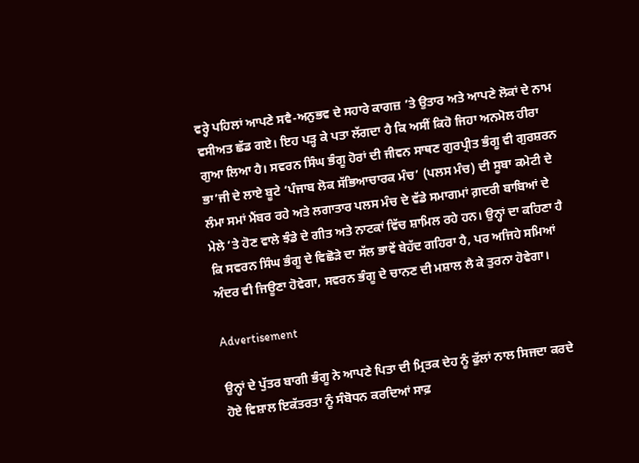ਵਰ੍ਹੇ ਪਹਿਲਾਂ ਆਪਣੇ ਸਵੈ-ਅਨੁਭਵ ਦੇ ਸਹਾਰੇ ਕਾਗਜ਼ ’ਤੇ ਉਤਾਰ ਅਤੇ ਆਪਣੇ ਲੋਕਾਂ ਦੇ ਨਾਮ ਵਸੀਅਤ ਛੱਡ ਗਏ। ਇਹ ਪੜ੍ਹ ਕੇ ਪਤਾ ਲੱਗਦਾ ਹੈ ਕਿ ਅਸੀਂ ਕਿਹੋ ਜਿਹਾ ਅਨਮੋਲ ਹੀਰਾ ਗੁਆ ਲਿਆ ਹੈ। ਸਵਰਨ ਸਿੰਘ ਭੰਗੂ ਹੋਰਾਂ ਦੀ ਜੀਵਨ ਸਾਥਣ ਗੁਰਪ੍ਰੀਤ ਭੰਗੂ ਵੀ ਗੁਰਸ਼ਰਨ ਭਾ’ਜੀ ਦੇ ਲਾਏ ਬੂਟੇ ‘ਪੰਜਾਬ ਲੋਕ ਸੱਭਿਆਚਾਰਕ ਮੰਚ’ (ਪਲਸ ਮੰਚ) ਦੀ ਸੂਬਾ ਕਮੇਟੀ ਦੇ ਲੰਮਾ ਸਮਾਂ ਮੈਂਬਰ ਰਹੇ ਅਤੇ ਲਗਾਤਾਰ ਪਲਸ ਮੰਚ ਦੇ ਵੱਡੇ ਸਮਾਗਮਾਂ ਗ਼ਦਰੀ ਬਾਬਿਆਂ ਦੇ ਮੇਲੇ ’ਤੇ ਹੋਣ ਵਾਲੇ ਝੰਡੇ ਦੇ ਗੀਤ ਅਤੇ ਨਾਟਕਾਂ ਵਿੱਚ ਸ਼ਾਮਿਲ ਰਹੇ ਹਨ। ਉਨ੍ਹਾਂ ਦਾ ਕਹਿਣਾ ਹੈ ਕਿ ਸਵਰਨ ਸਿੰਘ ਭੰਗੂ ਦੇ ਵਿਛੋੜੇ ਦਾ ਸੱਲ ਭਾਵੇਂ ਬੇਹੱਦ ਗਹਿਰਾ ਹੈ, ਪਰ ਅਜਿਹੇ ਸਮਿਆਂ ਅੰਦਰ ਵੀ ਜਿਊਣਾ ਹੋਵੇਗਾ, ਸਵਰਨ ਭੰਗੂ ਦੇ ਚਾਨਣ ਦੀ ਮਸ਼ਾਲ ਲੈ ਕੇ ਤੁਰਨਾ ਹੋਵੇਗਾ।

Advertisement

ਉਨ੍ਹਾਂ ਦੇ ਪੁੱਤਰ ਬਾਗੀ ਭੰਗੂ ਨੇ ਆਪਣੇ ਪਿਤਾ ਦੀ ਮ੍ਰਿਤਕ ਦੇਹ ਨੂੰ ਫੁੱਲਾਂ ਨਾਲ ਸਿਜਦਾ ਕਰਦੇ ਹੋਏ ਵਿਸ਼ਾਲ ਇਕੱਤਰਤਾ ਨੂੰ ਸੰਬੋਧਨ ਕਰਦਿਆਂ ਸਾਫ਼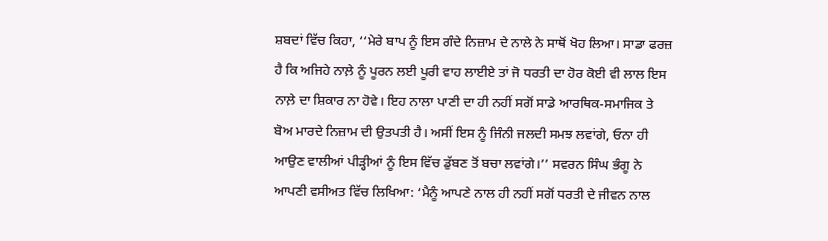ਸ਼ਬਦਾਂ ਵਿੱਚ ਕਿਹਾ, ‘‘ਮੇਰੇ ਬਾਪ ਨੂੰ ਇਸ ਗੰਦੇ ਨਿਜ਼ਾਮ ਦੇ ਨਾਲੇ ਨੇ ਸਾਥੋਂ ਖੋਹ ਲਿਆ। ਸਾਡਾ ਫਰਜ਼ ਹੈ ਕਿ ਅਜਿਹੇ ਨਾਲ਼ੇ ਨੂੰ ਪੂਰਨ ਲਈ ਪੂਰੀ ਵਾਹ ਲਾਈਏ ਤਾਂ ਜੋ ਧਰਤੀ ਦਾ ਹੋਰ ਕੋਈ ਵੀ ਲਾਲ ਇਸ ਨਾਲ਼ੇ ਦਾ ਸ਼ਿਕਾਰ ਨਾ ਹੋਵੇ। ਇਹ ਨਾਲਾ ਪਾਣੀ ਦਾ ਹੀ ਨਹੀਂ ਸਗੋਂ ਸਾਡੇ ਆਰਥਿਕ-ਸਮਾਜਿਕ ਤੇ ਬੋਅ ਮਾਰਦੇ ਨਿਜ਼ਾਮ ਦੀ ਉਤਪਤੀ ਹੈ। ਅਸੀਂ ਇਸ ਨੂੰ ਜਿੰਨੀ ਜਲਦੀ ਸਮਝ ਲਵਾਂਗੇ, ਓਨਾ ਹੀ ਆਉਣ ਵਾਲੀਆਂ ਪੀੜ੍ਹੀਆਂ ਨੂੰ ਇਸ ਵਿੱਚ ਡੁੱਬਣ ਤੋਂ ਬਚਾ ਲਵਾਂਗੇ।’’ ਸਵਰਨ ਸਿੰਘ ਭੰਗੂ ਨੇ ਆਪਣੀ ਵਸੀਅਤ ਵਿੱਚ ਲਿਖਿਆ: ‘ਮੈਨੂੰ ਆਪਣੇ ਨਾਲ ਹੀ ਨਹੀਂ ਸਗੋਂ ਧਰਤੀ ਦੇ ਜੀਵਨ ਨਾਲ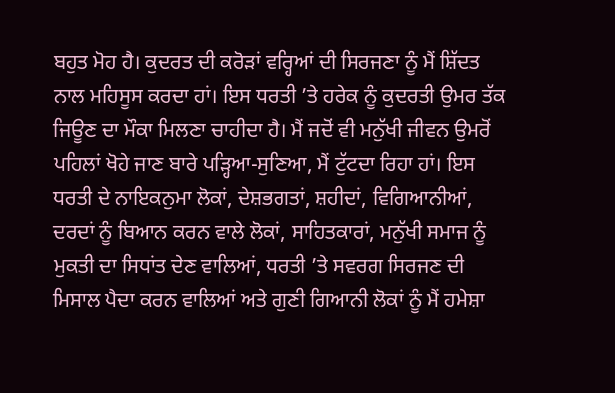ਬਹੁਤ ਮੋਹ ਹੈ। ਕੁਦਰਤ ਦੀ ਕਰੋੜਾਂ ਵਰ੍ਹਿਆਂ ਦੀ ਸਿਰਜਣਾ ਨੂੰ ਮੈਂ ਸ਼ਿੱਦਤ ਨਾਲ ਮਹਿਸੂਸ ਕਰਦਾ ਹਾਂ। ਇਸ ਧਰਤੀ ’ਤੇ ਹਰੇਕ ਨੂੰ ਕੁਦਰਤੀ ਉਮਰ ਤੱਕ ਜਿਊਣ ਦਾ ਮੌਕਾ ਮਿਲਣਾ ਚਾਹੀਦਾ ਹੈ। ਮੈਂ ਜਦੋਂ ਵੀ ਮਨੁੱਖੀ ਜੀਵਨ ਉਮਰੋਂ ਪਹਿਲਾਂ ਖੋਹੇ ਜਾਣ ਬਾਰੇ ਪੜ੍ਹਿਆ-ਸੁਣਿਆ, ਮੈਂ ਟੁੱਟਦਾ ਰਿਹਾ ਹਾਂ। ਇਸ ਧਰਤੀ ਦੇ ਨਾਇਕਨੁਮਾ ਲੋਕਾਂ, ਦੇਸ਼ਭਗਤਾਂ, ਸ਼ਹੀਦਾਂ, ਵਿਗਿਆਨੀਆਂ, ਦਰਦਾਂ ਨੂੰ ਬਿਆਨ ਕਰਨ ਵਾਲੇ ਲੋਕਾਂ, ਸਾਹਿਤਕਾਰਾਂ, ਮਨੁੱਖੀ ਸਮਾਜ ਨੂੰ ਮੁਕਤੀ ਦਾ ਸਿਧਾਂਤ ਦੇਣ ਵਾਲਿਆਂ, ਧਰਤੀ ’ਤੇ ਸਵਰਗ ਸਿਰਜਣ ਦੀ ਮਿਸਾਲ ਪੈਦਾ ਕਰਨ ਵਾਲਿਆਂ ਅਤੇ ਗੁਣੀ ਗਿਆਨੀ ਲੋਕਾਂ ਨੂੰ ਮੈਂ ਹਮੇਸ਼ਾ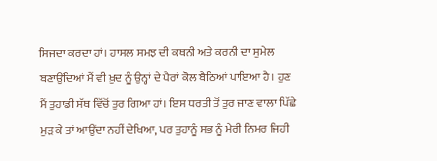ਸਿਜਦਾ ਕਰਦਾ ਹਾਂ। ਹਾਸਲ ਸਮਝ ਦੀ ਕਥਨੀ ਅਤੇ ਕਰਨੀ ਦਾ ਸੁਮੇਲ ਬਣਾਉਂਦਿਆਂ ਮੈਂ ਵੀ ਖ਼ੁਦ ਨੂੰ ਉਨ੍ਹਾਂ ਦੇ ਪੈਰਾਂ ਕੋਲ ਬੈਠਿਆਂ ਪਾਇਆ ਹੈ। ਹੁਣ ਮੈਂ ਤੁਹਾਡੀ ਸੱਥ ਵਿੱਚੋਂ ਤੁਰ ਗਿਆ ਹਾਂ। ਇਸ ਧਰਤੀ ਤੋਂ ਤੁਰ ਜਾਣ ਵਾਲਾ ਪਿੱਛੇ ਮੁੜ ਕੇ ਤਾਂ ਆਉਂਦਾ ਨਹੀਂ ਦੇਖਿਆ, ਪਰ ਤੁਹਾਨੂੰ ਸਭ ਨੂੰ ਮੇਰੀ ਨਿਮਰ ਜਿਹੀ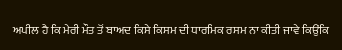ਅਪੀਲ ਹੈ ਕਿ ਮੇਰੀ ਮੌਤ ਤੋਂ ਬਾਅਦ ਕਿਸੇ ਕਿਸਮ ਦੀ ਧਾਰਮਿਕ ਰਸਮ ਨਾ ਕੀਤੀ ਜਾਵੇ ਕਿਉਂਕਿ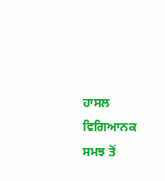ਹਾਸਲ ਵਿਗਿਆਨਕ ਸਮਝ ਤੋਂ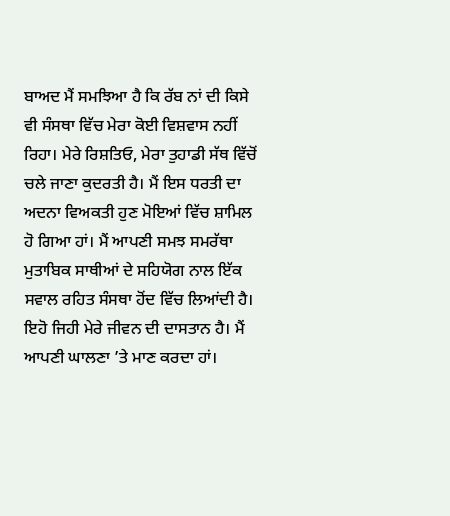ਬਾਅਦ ਮੈਂ ਸਮਝਿਆ ਹੈ ਕਿ ਰੱਬ ਨਾਂ ਦੀ ਕਿਸੇ ਵੀ ਸੰਸਥਾ ਵਿੱਚ ਮੇਰਾ ਕੋਈ ਵਿਸ਼ਵਾਸ ਨਹੀਂ ਰਿਹਾ। ਮੇਰੇ ਰਿਸ਼ਤਿਓ, ਮੇਰਾ ਤੁਹਾਡੀ ਸੱਥ ਵਿੱਚੋਂ ਚਲੇ ਜਾਣਾ ਕੁਦਰਤੀ ਹੈ। ਮੈਂ ਇਸ ਧਰਤੀ ਦਾ ਅਦਨਾ ਵਿਅਕਤੀ ਹੁਣ ਮੋਇਆਂ ਵਿੱਚ ਸ਼ਾਮਿਲ ਹੋ ਗਿਆ ਹਾਂ। ਮੈਂ ਆਪਣੀ ਸਮਝ ਸਮਰੱਥਾ ਮੁਤਾਬਿਕ ਸਾਥੀਆਂ ਦੇ ਸਹਿਯੋਗ ਨਾਲ ਇੱਕ ਸਵਾਲ ਰਹਿਤ ਸੰਸਥਾ ਹੋਂਦ ਵਿੱਚ ਲਿਆਂਦੀ ਹੈ। ਇਹੋ ਜਿਹੀ ਮੇਰੇ ਜੀਵਨ ਦੀ ਦਾਸਤਾਨ ਹੈ। ਮੈਂ ਆਪਣੀ ਘਾਲਣਾ ’ਤੇ ਮਾਣ ਕਰਦਾ ਹਾਂ।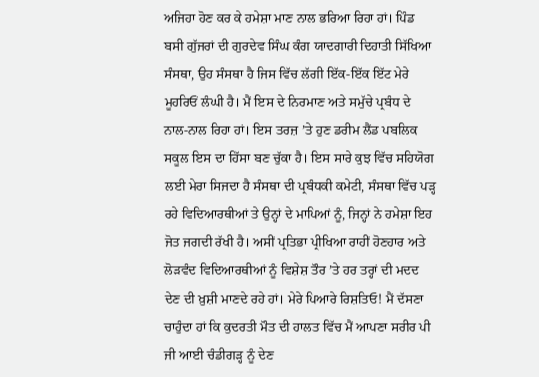ਅਜਿਹਾ ਹੋਣ ਕਰ ਕੇ ਹਮੇਸ਼ਾ ਮਾਣ ਨਾਲ ਭਰਿਆ ਰਿਹਾ ਹਾਂ। ਪਿੰਡ ਬਸੀ ਗੁੱਜਰਾਂ ਦੀ ਗੁਰਦੇਵ ਸਿੰਘ ਕੰਗ ਯਾਦਗਾਰੀ ਦਿਹਾਤੀ ਸਿੱਖਿਆ ਸੰਸਥਾ, ਉਹ ਸੰਸਥਾ ਹੈ ਜਿਸ ਵਿੱਚ ਲੱਗੀ ਇੱਕ-ਇੱਕ ਇੱਟ ਮੇਰੇ ਮੂਹਰਿਓਂ ਲੰਘੀ ਹੈ। ਮੈਂ ਇਸ ਦੇ ਨਿਰਮਾਣ ਅਤੇ ਸਮੁੱਚੇ ਪ੍ਰਬੰਧ ਦੇ ਨਾਲ-ਨਾਲ ਰਿਹਾ ਹਾਂ। ਇਸ ਤਰਜ਼ ’ਤੇ ਹੁਣ ਡਰੀਮ ਲੈਂਡ ਪਬਲਿਕ ਸਕੂਲ ਇਸ ਦਾ ਹਿੱਸਾ ਬਣ ਚੁੱਕਾ ਹੈ। ਇਸ ਸਾਰੇ ਕੁਝ ਵਿੱਚ ਸਹਿਯੋਗ ਲਈ ਮੇਰਾ ਸਿਜਦਾ ਹੈ ਸੰਸਥਾ ਦੀ ਪ੍ਰਬੰਧਕੀ ਕਮੇਟੀ, ਸੰਸਥਾ ਵਿੱਚ ਪੜ੍ਹ ਰਹੇ ਵਿਦਿਆਰਥੀਆਂ ਤੇ ਉਨ੍ਹਾਂ ਦੇ ਮਾਪਿਆਂ ਨੂੰ, ਜਿਨ੍ਹਾਂ ਨੇ ਹਮੇਸ਼ਾ ਇਹ ਜੋਤ ਜਗਦੀ ਰੱਖੀ ਹੈ। ਅਸੀਂ ਪ੍ਰਤਿਭਾ ਪ੍ਰੀਖਿਆ ਰਾਹੀਂ ਹੋਣਹਾਰ ਅਤੇ ਲੋੜਵੰਦ ਵਿਦਿਆਰਥੀਆਂ ਨੂੰ ਵਿਸ਼ੇਸ਼ ਤੌਰ ’ਤੇ ਹਰ ਤਰ੍ਹਾਂ ਦੀ ਮਦਦ ਦੇਣ ਦੀ ਖ਼ੁਸ਼ੀ ਮਾਣਦੇ ਰਹੇ ਹਾਂ। ਮੇਰੇ ਪਿਆਰੇ ਰਿਸ਼ਤਿਓ! ਮੈਂ ਦੱਸਣਾ ਚਾਹੁੰਦਾ ਹਾਂ ਕਿ ਕੁਦਰਤੀ ਮੌਤ ਦੀ ਹਾਲਤ ਵਿੱਚ ਮੈਂ ਆਪਣਾ ਸਰੀਰ ਪੀ ਜੀ ਆਈ ਚੰਡੀਗੜ੍ਹ ਨੂੰ ਦੇਣ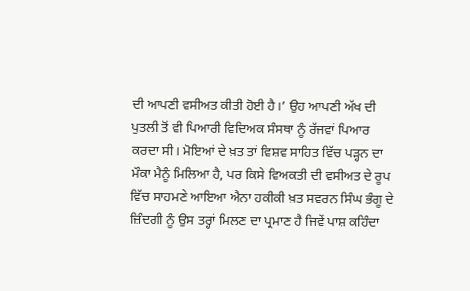ਦੀ ਆਪਣੀ ਵਸੀਅਤ ਕੀਤੀ ਹੋਈ ਹੈ।’ ਉਹ ਆਪਣੀ ਅੱਖ ਦੀ ਪੁਤਲੀ ਤੋਂ ਵੀ ਪਿਆਰੀ ਵਿਦਿਅਕ ਸੰਸਥਾ ਨੂੰ ਰੱਜਵਾਂ ਪਿਆਰ ਕਰਦਾ ਸੀ। ਮੋਇਆਂ ਦੇ ਖ਼ਤ ਤਾਂ ਵਿਸ਼ਵ ਸਾਹਿਤ ਵਿੱਚ ਪੜ੍ਹਨ ਦਾ ਮੌਕਾ ਮੈਨੂੰ ਮਿਲਿਆ ਹੈ, ਪਰ ਕਿਸੇ ਵਿਅਕਤੀ ਦੀ ਵਸੀਅਤ ਦੇ ਰੂਪ ਵਿੱਚ ਸਾਹਮਣੇ ਆਇਆ ਐਨਾ ਹਕੀਕੀ ਖ਼ਤ ਸਵਰਨ ਸਿੰਘ ਭੰਗੂ ਦੇ ਜ਼ਿੰਦਗੀ ਨੂੰ ਉਸ ਤਰ੍ਹਾਂ ਮਿਲਣ ਦਾ ਪ੍ਰਮਾਣ ਹੈ ਜਿਵੇਂ ਪਾਸ਼ ਕਹਿੰਦਾ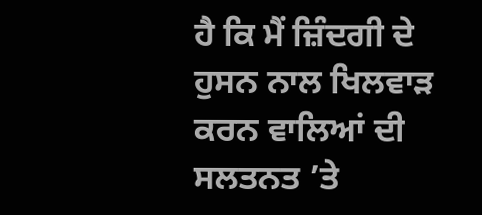ਹੈ ਕਿ ਮੈਂ ਜ਼ਿੰਦਗੀ ਦੇ ਹੁਸਨ ਨਾਲ ਖਿਲਵਾੜ ਕਰਨ ਵਾਲਿਆਂ ਦੀ ਸਲਤਨਤ ’ਤੇ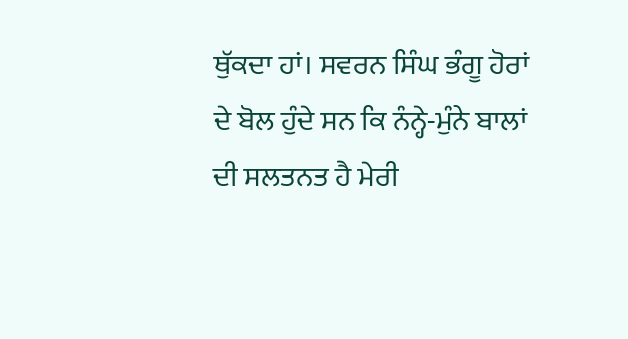ਥੁੱਕਦਾ ਹਾਂ। ਸਵਰਨ ਸਿੰਘ ਭੰਗੂ ਹੋਰਾਂ ਦੇ ਬੋਲ ਹੁੰਦੇ ਸਨ ਕਿ ਨੰਨ੍ਹੇ-ਮੁੰਨੇ ਬਾਲਾਂ ਦੀ ਸਲਤਨਤ ਹੈ ਮੇਰੀ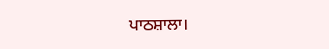ਪਾਠਸ਼ਾਲਾ।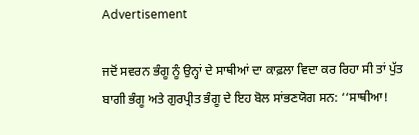Advertisement

ਜਦੋਂ ਸਵਰਨ ਭੰਗੂ ਨੂੰ ਉਨ੍ਹਾਂ ਦੇ ਸਾਥੀਆਂ ਦਾ ਕਾਫ਼ਲਾ ਵਿਦਾ ਕਰ ਰਿਹਾ ਸੀ ਤਾਂ ਪੁੱਤ ਬਾਗੀ ਭੰਗੂ ਅਤੇ ਗੁਰਪ੍ਰੀਤ ਭੰਗੂ ਦੇ ਇਹ ਬੋਲ ਸਾਂਭਣਯੋਗ ਸਨ: ‘‘ਸਾਥੀਆ!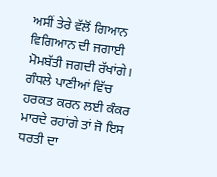ਅਸੀਂ ਤੇਰੇ ਵੱਲੋਂ ਗਿਆਨ ਵਿਗਿਆਨ ਦੀ ਜਗਾਈ ਮੋਮਬੱਤੀ ਜਗਦੀ ਰੱਖਾਂਗੇ। ਗੰਧਲੇ ਪਾਣੀਆਂ ਵਿੱਚ ਹਰਕਤ ਕਰਨ ਲਈ ਕੰਕਰ ਮਾਰਦੇ ਰਹਾਂਗੇ ਤਾਂ ਜੋ ਇਸ ਧਰਤੀ ਦਾ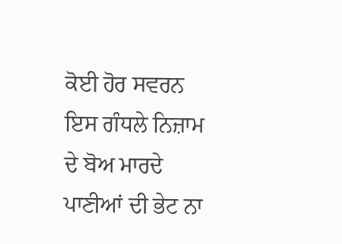ਕੋਈ ਹੋਰ ਸਵਰਨ ਇਸ ਗੰਧਲੇ ਨਿਜ਼ਾਮ ਦੇ ਬੋਅ ਮਾਰਦੇ ਪਾਣੀਆਂ ਦੀ ਭੇਟ ਨਾ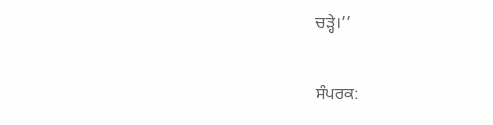ਚੜ੍ਹੇ।’’

ਸੰਪਰਕ: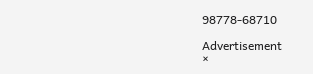98778-68710

Advertisement
×